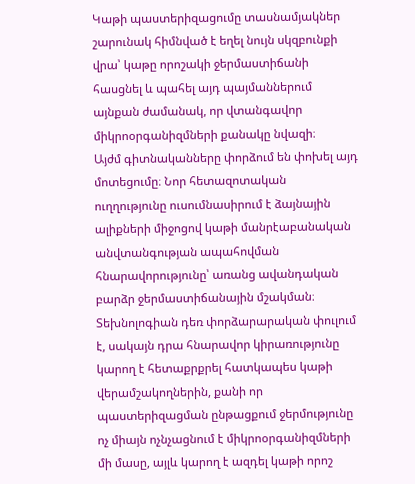Կաթի պաստերիզացումը տասնամյակներ շարունակ հիմնված է եղել նույն սկզբունքի վրա՝ կաթը որոշակի ջերմաստիճանի հասցնել և պահել այդ պայմաններում այնքան ժամանակ, որ վտանգավոր միկրոօրգանիզմների քանակը նվազի։
Այժմ գիտնականները փորձում են փոխել այդ մոտեցումը։ Նոր հետազոտական ուղղությունը ուսումնասիրում է ձայնային ալիքների միջոցով կաթի մանրէաբանական անվտանգության ապահովման հնարավորությունը՝ առանց ավանդական բարձր ջերմաստիճանային մշակման։
Տեխնոլոգիան դեռ փորձարարական փուլում է, սակայն դրա հնարավոր կիրառությունը կարող է հետաքրքրել հատկապես կաթի վերամշակողներին, քանի որ պաստերիզացման ընթացքում ջերմությունը ոչ միայն ոչնչացնում է միկրոօրգանիզմների մի մասը, այլև կարող է ազդել կաթի որոշ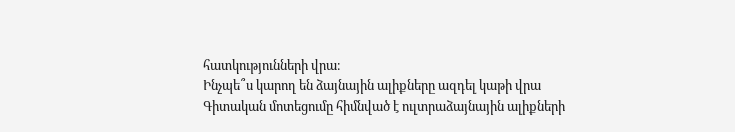հատկությունների վրա։
Ինչպե՞ս կարող են ձայնային ալիքները ազդել կաթի վրա
Գիտական մոտեցումը հիմնված է ուլտրաձայնային ալիքների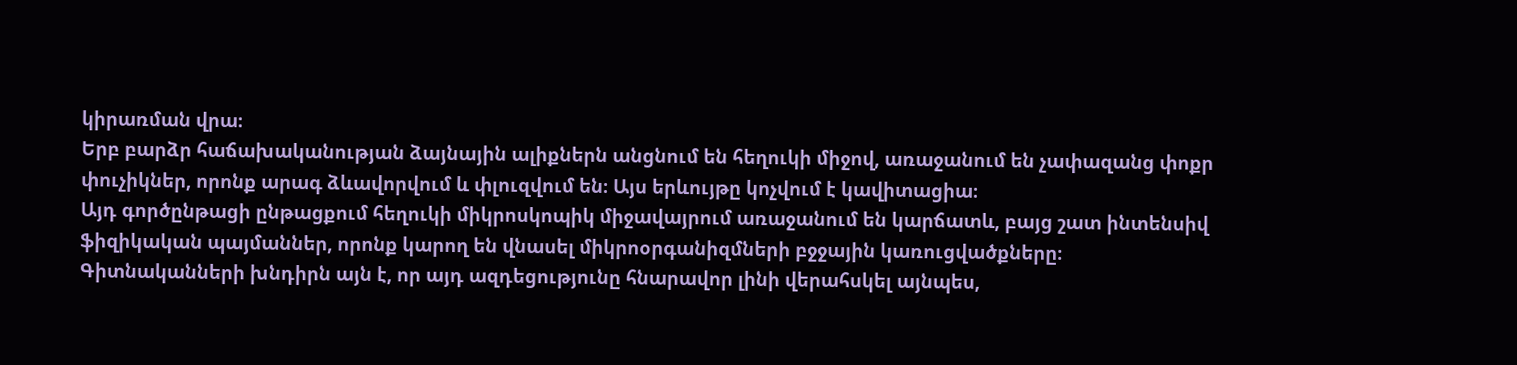կիրառման վրա։
Երբ բարձր հաճախականության ձայնային ալիքներն անցնում են հեղուկի միջով, առաջանում են չափազանց փոքր փուչիկներ, որոնք արագ ձևավորվում և փլուզվում են։ Այս երևույթը կոչվում է կավիտացիա։
Այդ գործընթացի ընթացքում հեղուկի միկրոսկոպիկ միջավայրում առաջանում են կարճատև, բայց շատ ինտենսիվ ֆիզիկական պայմաններ, որոնք կարող են վնասել միկրոօրգանիզմների բջջային կառուցվածքները։
Գիտնականների խնդիրն այն է, որ այդ ազդեցությունը հնարավոր լինի վերահսկել այնպես,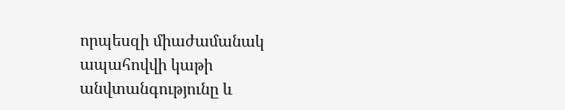որպեսզի միաժամանակ ապահովվի կաթի անվտանգությունը և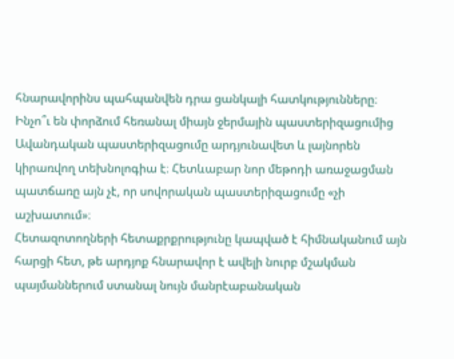հնարավորինս պահպանվեն դրա ցանկալի հատկությունները։
Ինչո՞ւ են փորձում հեռանալ միայն ջերմային պաստերիզացումից
Ավանդական պաստերիզացումը արդյունավետ և լայնորեն կիրառվող տեխնոլոգիա է։ Հետևաբար նոր մեթոդի առաջացման պատճառը այն չէ, որ սովորական պաստերիզացումը «չի աշխատում»։
Հետազոտողների հետաքրքրությունը կապված է հիմնականում այն հարցի հետ, թե արդյոք հնարավոր է ավելի նուրբ մշակման պայմաններում ստանալ նույն մանրէաբանական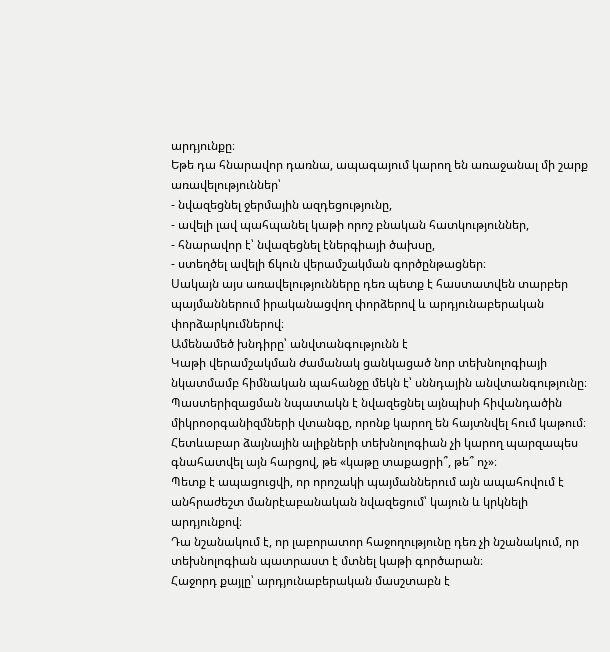արդյունքը։
Եթե դա հնարավոր դառնա, ապագայում կարող են առաջանալ մի շարք առավելություններ՝
- նվազեցնել ջերմային ազդեցությունը,
- ավելի լավ պահպանել կաթի որոշ բնական հատկություններ,
- հնարավոր է՝ նվազեցնել էներգիայի ծախսը,
- ստեղծել ավելի ճկուն վերամշակման գործընթացներ։
Սակայն այս առավելությունները դեռ պետք է հաստատվեն տարբեր պայմաններում իրականացվող փորձերով և արդյունաբերական փորձարկումներով։
Ամենամեծ խնդիրը՝ անվտանգությունն է
Կաթի վերամշակման ժամանակ ցանկացած նոր տեխնոլոգիայի նկատմամբ հիմնական պահանջը մեկն է՝ սննդային անվտանգությունը։
Պաստերիզացման նպատակն է նվազեցնել այնպիսի հիվանդածին միկրոօրգանիզմների վտանգը, որոնք կարող են հայտնվել հում կաթում։
Հետևաբար ձայնային ալիքների տեխնոլոգիան չի կարող պարզապես գնահատվել այն հարցով, թե «կաթը տաքացրի՞, թե՞ ոչ»։
Պետք է ապացուցվի, որ որոշակի պայմաններում այն ապահովում է անհրաժեշտ մանրէաբանական նվազեցում՝ կայուն և կրկնելի արդյունքով։
Դա նշանակում է, որ լաբորատոր հաջողությունը դեռ չի նշանակում, որ տեխնոլոգիան պատրաստ է մտնել կաթի գործարան։
Հաջորդ քայլը՝ արդյունաբերական մասշտաբն է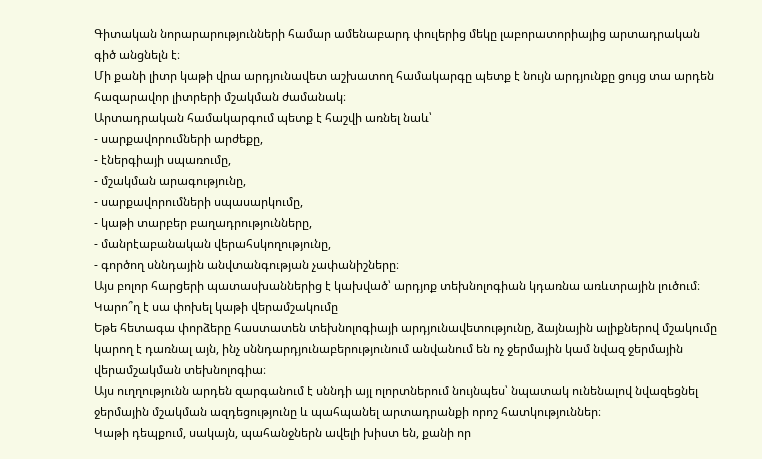Գիտական նորարարությունների համար ամենաբարդ փուլերից մեկը լաբորատորիայից արտադրական գիծ անցնելն է։
Մի քանի լիտր կաթի վրա արդյունավետ աշխատող համակարգը պետք է նույն արդյունքը ցույց տա արդեն հազարավոր լիտրերի մշակման ժամանակ։
Արտադրական համակարգում պետք է հաշվի առնել նաև՝
- սարքավորումների արժեքը,
- էներգիայի սպառումը,
- մշակման արագությունը,
- սարքավորումների սպասարկումը,
- կաթի տարբեր բաղադրությունները,
- մանրէաբանական վերահսկողությունը,
- գործող սննդային անվտանգության չափանիշները։
Այս բոլոր հարցերի պատասխաններից է կախված՝ արդյոք տեխնոլոգիան կդառնա առևտրային լուծում։
Կարո՞ղ է սա փոխել կաթի վերամշակումը
Եթե հետագա փորձերը հաստատեն տեխնոլոգիայի արդյունավետությունը, ձայնային ալիքներով մշակումը կարող է դառնալ այն, ինչ սննդարդյունաբերությունում անվանում են ոչ ջերմային կամ նվազ ջերմային վերամշակման տեխնոլոգիա։
Այս ուղղությունն արդեն զարգանում է սննդի այլ ոլորտներում նույնպես՝ նպատակ ունենալով նվազեցնել ջերմային մշակման ազդեցությունը և պահպանել արտադրանքի որոշ հատկություններ։
Կաթի դեպքում, սակայն, պահանջներն ավելի խիստ են, քանի որ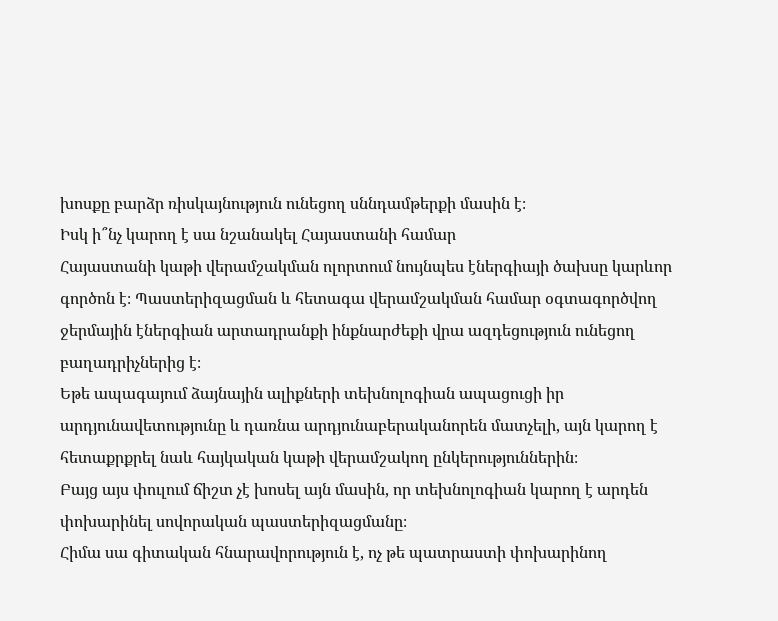խոսքը բարձր ռիսկայնություն ունեցող սննդամթերքի մասին է։
Իսկ ի՞նչ կարող է սա նշանակել Հայաստանի համար
Հայաստանի կաթի վերամշակման ոլորտում նույնպես էներգիայի ծախսը կարևոր գործոն է։ Պաստերիզացման և հետագա վերամշակման համար օգտագործվող ջերմային էներգիան արտադրանքի ինքնարժեքի վրա ազդեցություն ունեցող բաղադրիչներից է։
Եթե ապագայում ձայնային ալիքների տեխնոլոգիան ապացուցի իր արդյունավետությունը և դառնա արդյունաբերականորեն մատչելի, այն կարող է հետաքրքրել նաև հայկական կաթի վերամշակող ընկերություններին։
Բայց այս փուլում ճիշտ չէ խոսել այն մասին, որ տեխնոլոգիան կարող է արդեն փոխարինել սովորական պաստերիզացմանը։
Հիմա սա գիտական հնարավորություն է, ոչ թե պատրաստի փոխարինող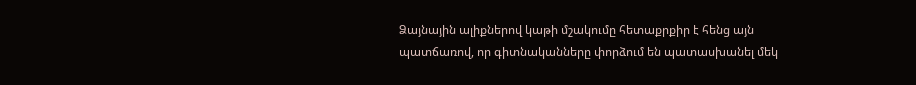Ձայնային ալիքներով կաթի մշակումը հետաքրքիր է հենց այն պատճառով, որ գիտնականները փորձում են պատասխանել մեկ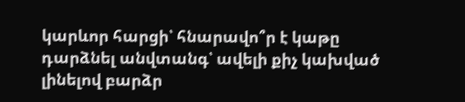կարևոր հարցի՝ հնարավո՞ր է կաթը դարձնել անվտանգ՝ ավելի քիչ կախված լինելով բարձր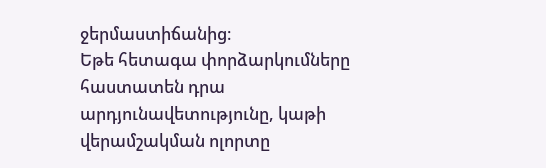ջերմաստիճանից։
Եթե հետագա փորձարկումները հաստատեն դրա արդյունավետությունը, կաթի վերամշակման ոլորտը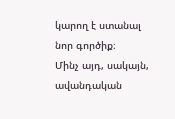կարող է ստանալ նոր գործիք։
Մինչ այդ, սակայն, ավանդական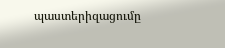պաստերիզացումը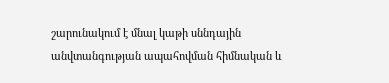շարունակում է մնալ կաթի սննդային անվտանգության ապահովման հիմնական և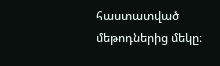հաստատված մեթոդներից մեկը։